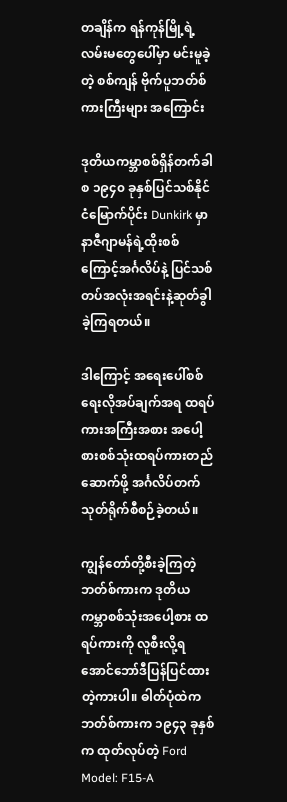တချိန်က ရန်ကုန်မြို့ရဲ့ လမ်းမတွေပေါ်မှာ မင်းမူခဲ့တဲ့ စစ်ကျန် ဗိုက်ပူဘတ်စ်ကားကြီးများ အကြောင်း

ဒုတိယကမ္ဘာစစ်ရှိန်တက်ခါစ ၁၉၄၀ ခုနှစ်ပြင်သစ်နိုင်ငံမြောက်ပိုင်း Dunkirk မှာနာဇီဂျာမန်ရဲ့ထိုးစစ်ကြောင့်အင်္ဂလိပ်နဲ့ ပြင်သစ်တပ်အလုံးအရင်းနဲ့ဆုတ်ခွါခဲ့ကြရတယ်။

ဒါကြောင့် အရေးပေါ်စစ်ရေးလိုအပ်ချက်အရ ထရပ်ကားအကြီးအစား အပေါ့စားစစ်သုံးထရပ်ကားတည်ဆောက်ဖို့ အင်္ဂလိပ်တက်သုတ်ရိုက်စီစဉ်ခဲ့တယ်။

ကျွန်တော်တို့စီးခဲ့ကြတဲ့ ဘတ်စ်ကားက ဒုတိယကမ္ဘာစစ်သုံးအပေါ့စား ထရပ်ကားကို လူစီးလို့ရအောင်ဘော်ဒီပြန်ပြင်ထားတဲ့ကားပါ။ ဓါတ်ပုံထဲက ဘတ်စ်ကားက ၁၉၄၃ ခုနှစ်က ထုတ်လုပ်တဲ့ Ford Model: F15-A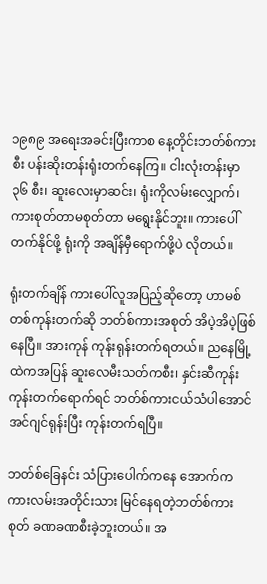၁၉၈၉ အရေးအခင်းပြီးကာစ နေ့တိုင်းဘတ်စ်ကားစီး ပန်းဆိုးတန်းရုံးတက်နေကြ။ ငါးလုံးတန်းမှာ ၃၆ စီး၊ ဆူးလေးမှာဆင်း၊ ရုံးကိုလမ်းလျှောက်၊ ကားစုတ်တာမစုတ်တာ မရွေးနိုင်ဘူး။ ကားပေါ်တက်နိုင်ဖို့ ရုံးကို အချိန်မှီရောက်ဖို့ပဲ လိုတယ်။

ရုံးတက်ချိန် ကားပေါ်လူအပြည့်ဆိုတော့ ဟာမစ်တစ်ကုန်းတက်ဆို ဘတ်စ်ကားအစုတ် အိပဲ့အိပဲ့ဖြစ်နေပြီ။ အားကုန် ကုန်းရုန်းတက်ရတယ်။ ညနေမြို့ထဲကအပြန် ဆူးလေမီးသတ်ကစီး၊ နှင်းဆီကုန်း ကုန်းတက်ရောက်ရင် ဘတ်စ်ကားငယ်သံပါအောင် အင်ဂျင်ရုန်းပြီး ကုန်းတက်ရပြီ။

ဘတ်စ်ခြေနင်း သံပြားပေါက်ကနေ အောက်ကကားလမ်းအတိုင်းသား မြင်နေရတဲ့ဘတ်စ်ကားစုတ် ခဏခဏစီးခဲ့ဘူးတယ်။ အ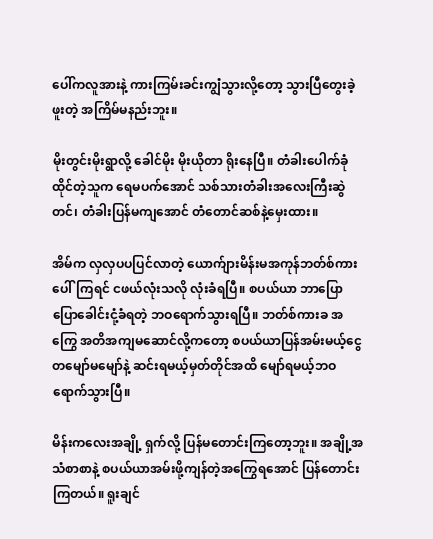ပေါ်ကလူအားနဲ့ ကားကြမ်းခင်းကျွံသွားလို့တော့ သွားပြီတွေးခဲ့ဖူးတဲ့ အကြိမ်မနည်းဘူး။

မိုးတွင်းမိုးရွာလို့ ခေါင်မိုး မိုးယိုတာ ရိုးနေပြီ။ တံခါးပေါက်ခုံထိုင်တဲ့သူက ရေမပက်အောင် သစ်သားတံခါးအလေးကြီးဆွဲတင်၊ တံခါးပြန်မကျအောင် တံတောင်ဆစ်နဲ့မှေးထား။

အိမ်က လှလှပပပြင်လာတဲ့ ယောက်ျားမိန်းမအကုန်ဘတ်စ်ကားပေါ်ကြရင် ငဖယ်လုံးသလို လုံးခံရပြီ။ စပယ်ယာ ဘာပြောပြောခေါင်းငုံ့ခံရတဲ့ ဘဝရောက်သွားရပြီ။ ဘတ်စ်ကားခ အကြွေ အတိအကျမဆောင်လို့ကတော့ စပယ်ယာပြန်အမ်းမယ့်ငွေ တမျော်မမျော်နဲ့ ဆင်းရမယ့်မှတ်တိုင်အထိ မျော်ရမယ့်ဘဝရောက်သွားပြီ။

မိန်းကလေးအချို့ ရှက်လို့ ပြန်မတောင်းကြတော့ဘူး။ အချို့အသံစာစာနဲ့ စပယ်ယာအမ်းဖို့ကျန်တဲ့အကြွေရအောင် ပြန်တောင်းကြတယ်။ ရူးချင်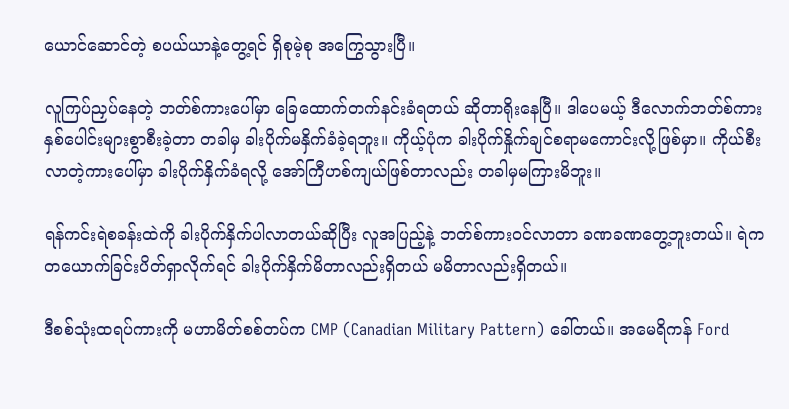ယောင်ဆောင်တဲ့ စပယ်ယာနဲ့တွေ့ရင် ရှိစုမဲ့စု အကြွေသွားပြီ။

လူကြပ်ညှပ်နေတဲ့ ဘတ်စ်ကားပေါ်မှာ ခြေထောက်တက်နင်းခံရတယ် ဆိုတာရိုးနေပြီ။ ဒါပေမယ့် ဒီလောက်ဘတ်စ်ကား နှစ်ပေါင်းများစွာစီးခဲ့တာ တခါမှ ခါးပိုက်မနှိက်ခံခဲ့ရဘူး။ ကိုယ့်ပုံက ခါးပိုက်နှိုက်ချင်စရာမကောင်းလို့ဖြစ်မှာ။ ကိုယ်စီးလာတဲ့ကားပေါ်မှာ ခါးပိုက်နှိက်ခံရလို့ အော်ကြီဟစ်ကျယ်ဖြစ်တာလည်း တခါမှမကြားမိဘူး။

ရန်ကင်းရဲစခန်းထဲကို ခါးပိုက်နှိက်ပါလာတယ်ဆိုပြီး လူအပြည့်နဲ့ ဘတ်စ်ကားဝင်လာတာ ခဏခဏတွေ့ဘူးတယ်။ ရဲက တယောက်ခြင်းပိတ်ရှာလိုက်ရင် ခါးပိုက်နှိက်မိတာလည်းရှိတယ် မမိတာလည်းရှိတယ်။

ဒီစစ်သုံးထရပ်ကားကို မဟာမိတ်စစ်တပ်က CMP (Canadian Military Pattern) ခေါ်တယ်။ အမေရိကန် Ford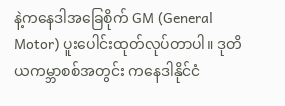နဲ့ကနေဒါအခြေစိုက် GM (General Motor) ပူးပေါင်းထုတ်လုပ်တာပါ။ ဒုတိယကမ္ဘာစစ်အတွင်း ကနေဒါနိုင်ငံ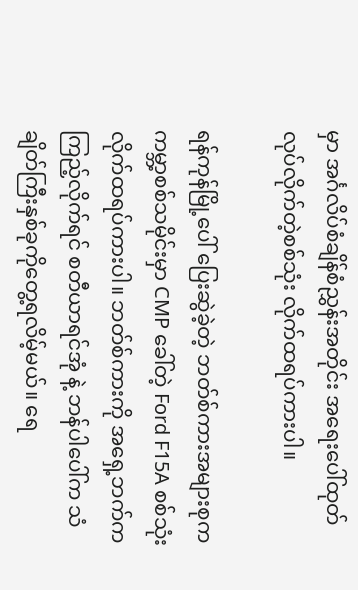မှာ အင်္ဂလိပ်စံချိန်စံညွှန်းအတိုင်း အရေးပေါ်ထုတ်လုပ်လိုက်တဲ့စစ်သုံး လိုက်ထရပ်ကားပါ။

ရန်ကုန်မြို့ပေါ် ပြေးဆွဲခဲ့တဲ့ ဘတ်စ်ကားအများစုကကမ္ဘာ့စစ်သမိုင်းမှာ CMP ခေါ်တဲ့ Ford F15A စစ်သုံးလိုက်ထရပ်ကားပါ။ ဘတ်စ်ကားကို အရှေ့ဘက်ကကြည့်လိုက်ရင် စတီယာရင်အုံ နဲ့ ဘန်ပါပေါ်က သံချိတ်ကြီးနှစ်ခုကိုတွေ့ရလိမ့်မယ်။ ရေ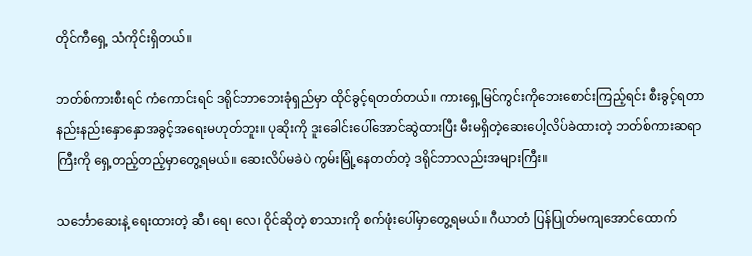တိုင်ကီရှေ့ သံကိုင်းရှိတယ်။

ဘတ်စ်ကားစီးရင် ကံကောင်းရင် ဒရိုင်ဘာဘေးခုံရှည်မှာ ထိုင်ခွင့်ရတတ်တယ်။ ကားရှေ့မြင်ကွင်းကိုဘေးစောင်းကြည့်ရင်း စီးခွင့်ရတာ နည်းနည်းနှောနှောအခွင့်အရေးမဟုတ်ဘူး။ ပုဆိုးကို ဒူးခေါင်းပေါ်အောင်ဆွဲထားပြီး မီးမရှိတဲ့ဆေးပေါ့လိပ်ခဲထားတဲ့ ဘတ်စ်ကားဆရာကြီးကို ရှေ့တည့်တည့်မှာတွေ့ရမယ်။ ဆေးလိပ်မခဲပဲ ကွမ်းမြုံ့နေတတ်တဲ့ ဒရိုင်ဘာလည်းအများကြီး။

သင်္ဘောဆေးနဲ့ ရေးထားတဲ့ ဆီ၊ ရေ၊ လေ၊ ဝိုင်ဆိုတဲ့ စာသားကို စက်ဖုံးပေါ်မှာတွေ့ရမယ်။ ဂီယာတံ ပြန်ပြုတ်မကျအောင်ထောက်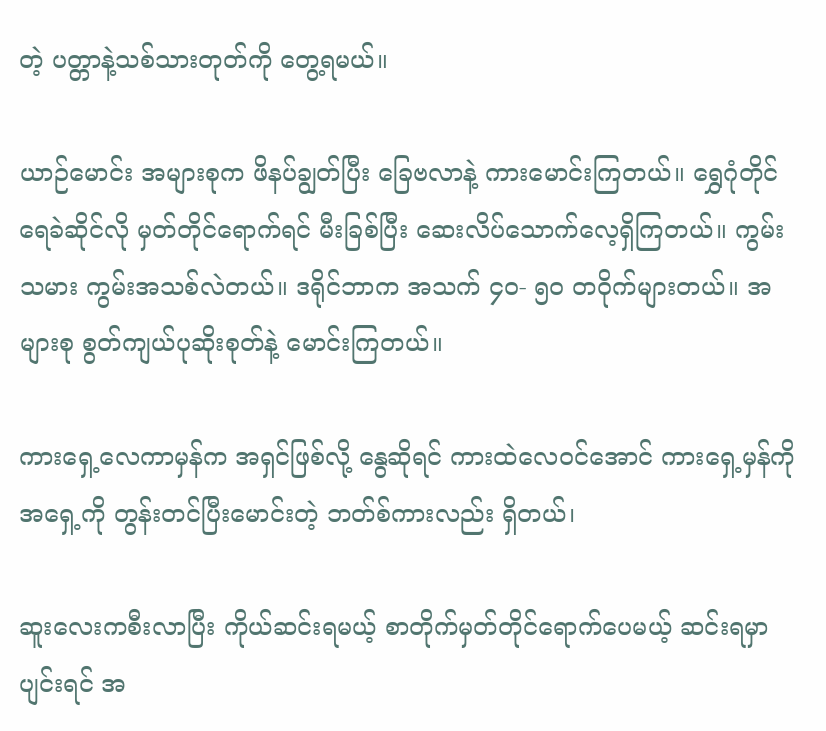တဲ့ ပတ္တာနဲ့သစ်သားတုတ်ကို တွေ့ရမယ်။

ယာဉ်မောင်း အများစုက ဖိနပ်ချွတ်ပြီး ခြေဗလာနဲ့ ကားမောင်းကြတယ်။ ရွှေဂုံတိုင်ရေခဲဆိုင်လို မှတ်တိုင်ရောက်ရင် မီးခြစ်ပြီး ဆေးလိပ်သောက်လေ့ရှိကြတယ်။ ကွမ်းသမား ကွမ်းအသစ်လဲတယ်။ ဒရိုင်ဘာက အသက် ၄၀- ၅၀ တဝိုက်များတယ်။ အများစု စွတ်ကျယ်ပုဆိုးစုတ်နဲ့ မောင်းကြတယ်။

ကားရှေ့လေကာမှန်က အရှင်ဖြစ်လို့ နွေဆိုရင် ကားထဲလေဝင်အောင် ကားရှေ့မှန်ကို အရှေ့ကို တွန်းတင်ပြီးမောင်းတဲ့ ဘတ်စ်ကားလည်း ရှိတယ်၊

ဆူးလေးကစီးလာပြီး ကိုယ်ဆင်းရမယ့် စာတိုက်မှတ်တိုင်ရောက်ပေမယ့် ဆင်းရမှာပျင်းရင် အ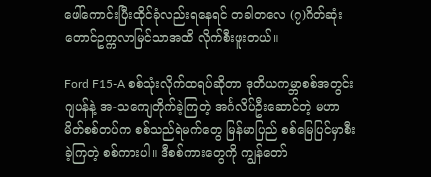ဖေါ်ကောင်းပြီးထိုင်ခုံလည်းရနေရင် တခါတလေ (၇)ဂိတ်ဆုံး တောင်ဥက္ကလာမြင်သာအထိ လိုက်စီးဖူးတယ်။

Ford F15-A စစ်သုံးလိုက်ထရပ်ဆိုတာ ဒုတိယကမ္ဘာစစ်အတွင်း ဂျပန်နဲ့ အ-သကျေတိုက်ခဲ့ကြတဲ့ အင်္ဂလိပ်ဦးဆောင်တဲ့ မဟာမိတ်စစ်တပ်က စစ်သည်ရဲမက်တွေ မြန်မာပြည် စစ်မြေပြင်မှာစီးခဲ့ကြတဲ့ စစ်ကားပါ။ ဒီစစ်ကားတွေကို ကျွန်တော်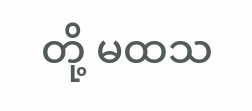တို့ မထသ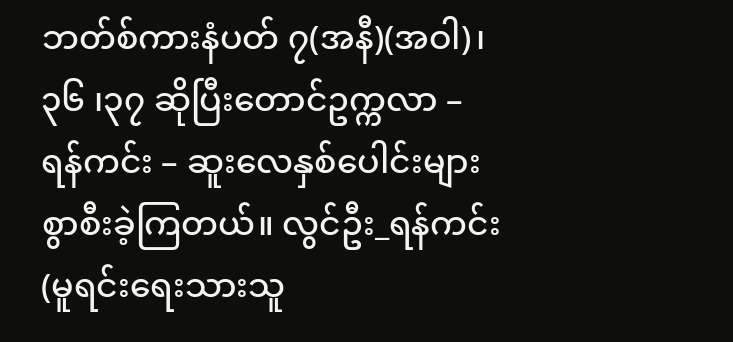ဘတ်စ်ကားနံပတ် ၇(အနီ)(အဝါ)၊၃၆ ၊၃၇ ဆိုပြီးတောင်ဥက္ကလာ – ရန်ကင်း – ဆူးလေနှစ်ပေါင်းများစွာစီးခဲ့ကြတယ်။ လွင်ဦး_ရန်ကင်း (မူရင်းရေးသားသူ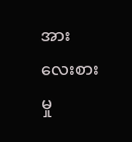အား‌ လေးစားမှု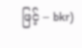ဖြင့် – bkr)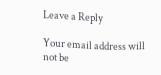Leave a Reply

Your email address will not be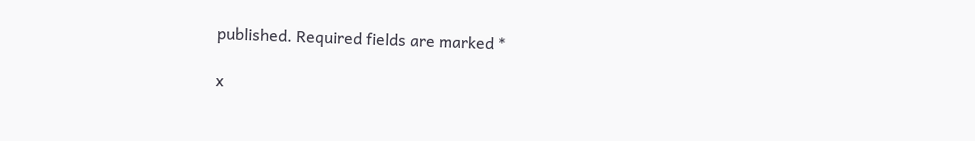published. Required fields are marked *

x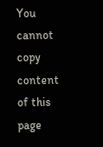You cannot copy content of this page